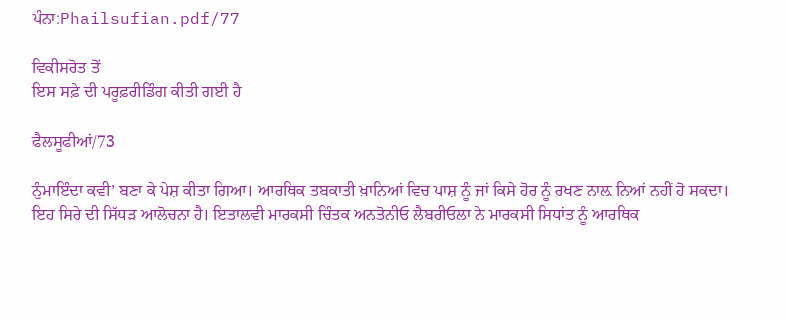ਪੰਨਾ:Phailsufian.pdf/77

ਵਿਕੀਸਰੋਤ ਤੋਂ
ਇਸ ਸਫ਼ੇ ਦੀ ਪਰੂਫ਼ਰੀਡਿੰਗ ਕੀਤੀ ਗਈ ਹੈ

ਫੈਲਸੂਫੀਆਂ/73

ਨੁੰਮਾਇੰਦਾ ਕਵੀ’ ਬਣਾ ਕੇ ਪੇਸ਼ ਕੀਤਾ ਗਿਆ। ਆਰਥਿਕ ਤਬਕਾਤੀ ਖ਼ਾਨਿਆਂ ਵਿਚ ਪਾਸ਼ ਨੂੰ ਜਾਂ ਕਿਸੇ ਹੋਰ ਨੂੰ ਰਖਣ ਨਾਲ਼ ਨਿਆਂ ਨਹੀਂ ਹੋ ਸਕਦਾ। ਇਹ ਸਿਰੇ ਦੀ ਸਿੱਧੜ ਆਲੋਚਨਾ ਹੈ। ਇਤਾਲਵੀ ਮਾਰਕਸੀ ਚਿੰਤਕ ਅਨਤੋਨੀਓ ਲੈਬਰੀਓਲਾ ਨੇ ਮਾਰਕਸੀ ਸਿਧਾਂਤ ਨੂੰ ਆਰਥਿਕ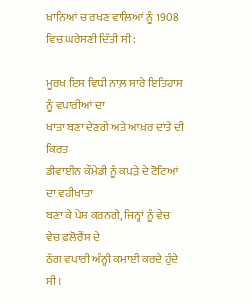ਖ਼ਾਨਿਆਂ ਚ ਰਖਣ ਵਾਲ਼ਿਆਂ ਨੂੰ 1908 ਵਿਚ ਘਰੇਸਣੀ ਦਿੱਤੀ ਸੀ:

ਮੂਰਖ ਇਸ ਵਿਧੀ ਨਾਲ਼ ਸਾਰੇ ਇਤਿਹਾਸ ਨੂੰ ਵਪਾਰੀਆਂ ਦਾ
ਖਾਤਾ ਬਣਾ ਦੇਣਗੇ ਅਤੇ ਆਖ਼ਰ ਦਾਂਤੇ ਦੀ ਕਿਰਤ
ਡੀਵਾਈਨ ਕੌਮੇਡੀ ਨੂੰ ਕਪੜੇ ਦੇ ਟੋਟਿਆਂ ਦਾ ਵਹੀਖਾਤਾ
ਬਣਾ ਕੇ ਪੇਸ਼ ਕਰਨਗੇ, ਜਿਨ੍ਹਾਂ ਨੂੰ ਵੇਚ ਵੇਚ ਫ਼ਲੋਰੈਂਸ ਦੇ
ਠੱਗ ਵਪਾਰੀ ਅੰਨ੍ਹੀ ਕਮਾਈ ਕਰਦੇ ਹੁੰਦੇ ਸੀ।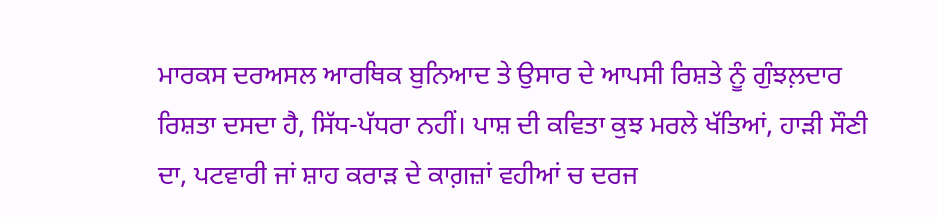ਮਾਰਕਸ ਦਰਅਸਲ ਆਰਥਿਕ ਬੁਨਿਆਦ ਤੇ ਉਸਾਰ ਦੇ ਆਪਸੀ ਰਿਸ਼ਤੇ ਨੂੰ ਗੁੰਝਲ਼ਦਾਰ ਰਿਸ਼ਤਾ ਦਸਦਾ ਹੈ, ਸਿੱਧ-ਪੱਧਰਾ ਨਹੀਂ। ਪਾਸ਼ ਦੀ ਕਵਿਤਾ ਕੁਝ ਮਰਲੇ ਖੱਤਿਆਂ, ਹਾੜੀ ਸੌਣੀ ਦਾ, ਪਟਵਾਰੀ ਜਾਂ ਸ਼ਾਹ ਕਰਾੜ ਦੇ ਕਾਗ਼ਜ਼ਾਂ ਵਹੀਆਂ ਚ ਦਰਜ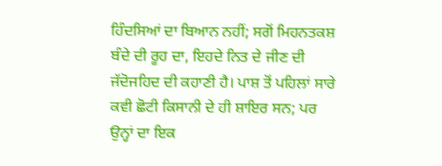ਹਿੰਦਸਿਆਂ ਦਾ ਬਿਆਨ ਨਹੀਂ; ਸਗੋਂ ਮਿਹਨਤਕਸ਼ ਬੰਦੇ ਦੀ ਰੂਹ ਦਾ, ਇਹਦੇ ਨਿਤ ਦੇ ਜੀਣ ਦੀ ਜੱਦੋਜਹਿਦ ਦੀ ਕਹਾਣੀ ਹੈ। ਪਾਸ਼ ਤੋਂ ਪਹਿਲਾਂ ਸਾਰੇ ਕਵੀ ਛੋਟੀ ਕਿਸਾਨੀ ਦੇ ਹੀ ਸ਼ਾਇਰ ਸਨ; ਪਰ ਉਨ੍ਹਾਂ ਦਾ ਇਕ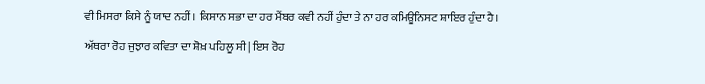ਵੀ ਮਿਸਰਾ ਕਿਸੇ ਨੂੰ ਯਾਦ ਨਹੀਂ। ਕਿਸਾਨ ਸਭਾ ਦਾ ਹਰ ਮੈਂਬਰ ਕਵੀ ਨਹੀਂ ਹੁੰਦਾ ਤੇ ਨਾ ਹਰ ਕਮਿਊਨਿਸਟ ਸ਼ਾਇਰ ਹੁੰਦਾ ਹੈ।

ਅੱਥਰਾ ਰੋਹ ਜੁਝਾਰ ਕਵਿਤਾ ਦਾ ਸ਼ੋਖ਼ ਪਹਿਲੂ ਸੀ| ਇਸ ਰੋਹ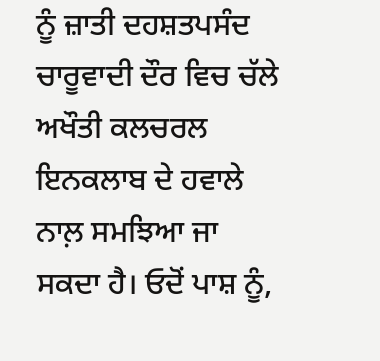ਨੂੰ ਜ਼ਾਤੀ ਦਹਸ਼ਤਪਸੰਦ ਚਾਰੂਵਾਦੀ ਦੌਰ ਵਿਚ ਚੱਲੇ ਅਖੌਤੀ ਕਲਚਰਲ ਇਨਕਲਾਬ ਦੇ ਹਵਾਲੇ ਨਾਲ਼ ਸਮਝਿਆ ਜਾ ਸਕਦਾ ਹੈ। ਓਦੋਂ ਪਾਸ਼ ਨੂੰ,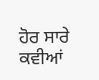ਹੋਰ ਸਾਰੇ ਕਵੀਆਂ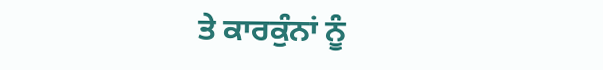ਤੇ ਕਾਰਕੁੰਨਾਂ ਨੂੰ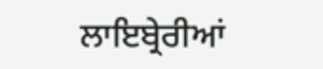ਲਾਇਬ੍ਰੇਰੀਆਂ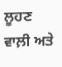ਲੂਹਣ ਵਾਲ਼ੀ ਅਤੇ